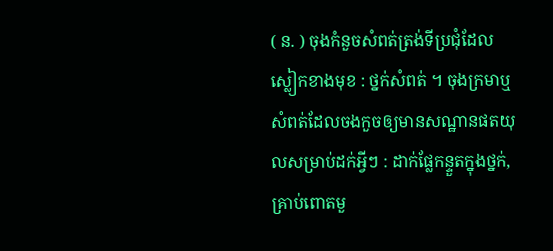( ន. ) ចុងកំនួចសំពត់ត្រង់ទីប្រជុំដែលស្លៀកខាងមុខ : ថ្នក់សំពត់ ។ ចុងក្រមាឬសំពត់ដែលចងកួចឲ្យមានសណ្ឋានផតយុលសម្រាប់ដក់អ្វីៗ : ដាក់ផ្លែកន្ទួតក្នុងថ្នក់, គ្រាប់ពោតមួ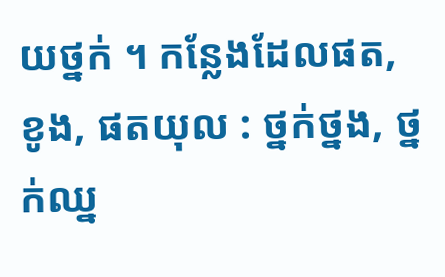យថ្នក់ ។ កន្លែងដែលផត, ខូង, ផតយុល : ថ្នក់ថ្នង, ថ្នក់ឈ្ន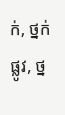ក់, ថ្នក់ផ្លូវ, ថ្ន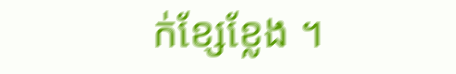ក់ខ្សែខ្លែង ។